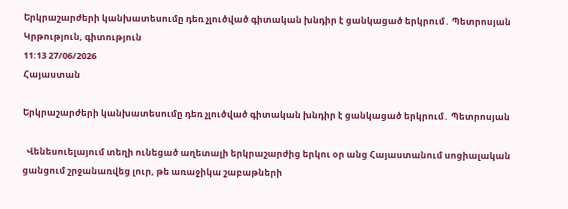Երկրաշարժերի կանխատեսումը դեռ չլուծված գիտական խնդիր է ցանկացած երկրում․ Պետրոսյան
Կրթություն, գիտություն
11:13 27/06/2026
Հայաստան

Երկրաշարժերի կանխատեսումը դեռ չլուծված գիտական խնդիր է ցանկացած երկրում․ Պետրոսյան

  Վենեսուելայում տեղի ունեցած աղետալի երկրաշարժից երկու օր անց Հայաստանում սոցիալական ցանցում շրջանառվեց լուր, թե առաջիկա շաբաթների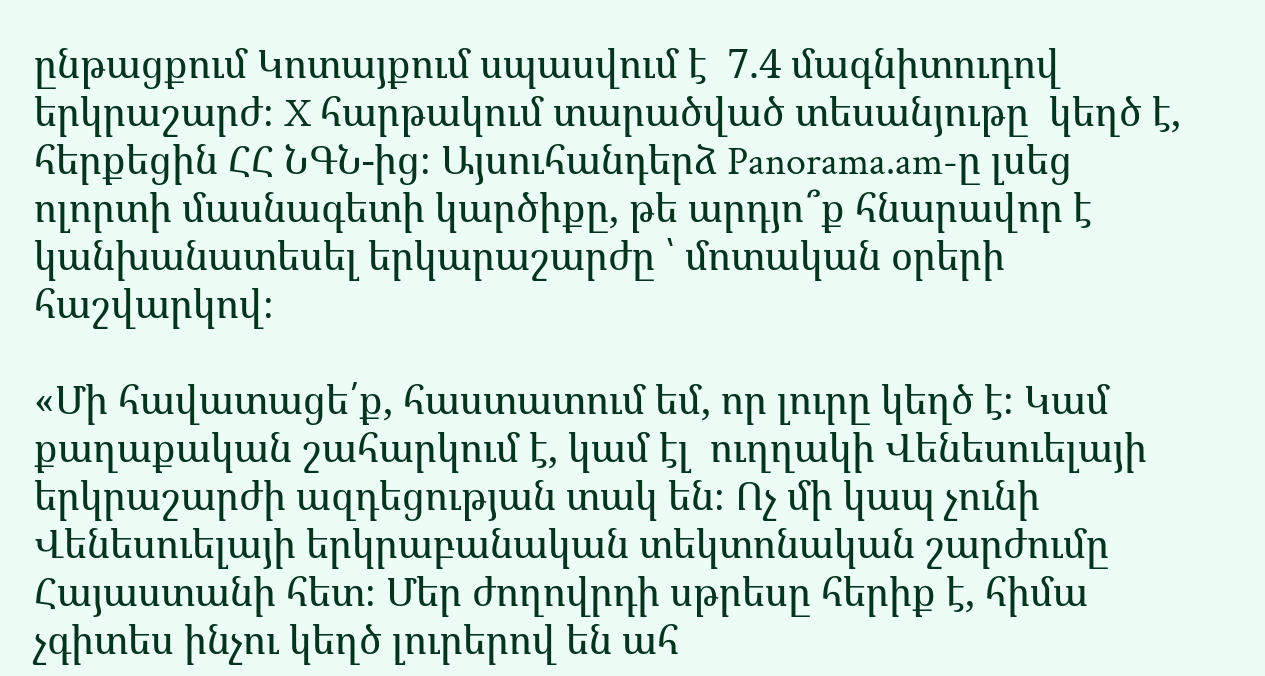ընթացքում Կոտայքում սպասվում է  7.4 մագնիտուդով երկրաշարժ։ X հարթակում տարածված տեսանյութը  կեղծ է, հերքեցին ՀՀ ՆԳՆ-ից։ Այսուհանդերձ Panorama.am-ը լսեց ոլորտի մասնագետի կարծիքը, թե արդյո՞ք հնարավոր է կանխանատեսել երկարաշարժը ՝ մոտական օրերի հաշվարկով։

«Մի հավատացե՛ք, հաստատում եմ, որ լուրը կեղծ է։ Կամ քաղաքական շահարկում է, կամ էլ  ուղղակի Վենեսուելայի երկրաշարժի ազդեցության տակ են։ Ոչ մի կապ չունի Վենեսուելայի երկրաբանական տեկտոնական շարժումը Հայաստանի հետ։ Մեր ժողովրդի սթրեսը հերիք է, հիմա չգիտես ինչու կեղծ լուրերով են ահ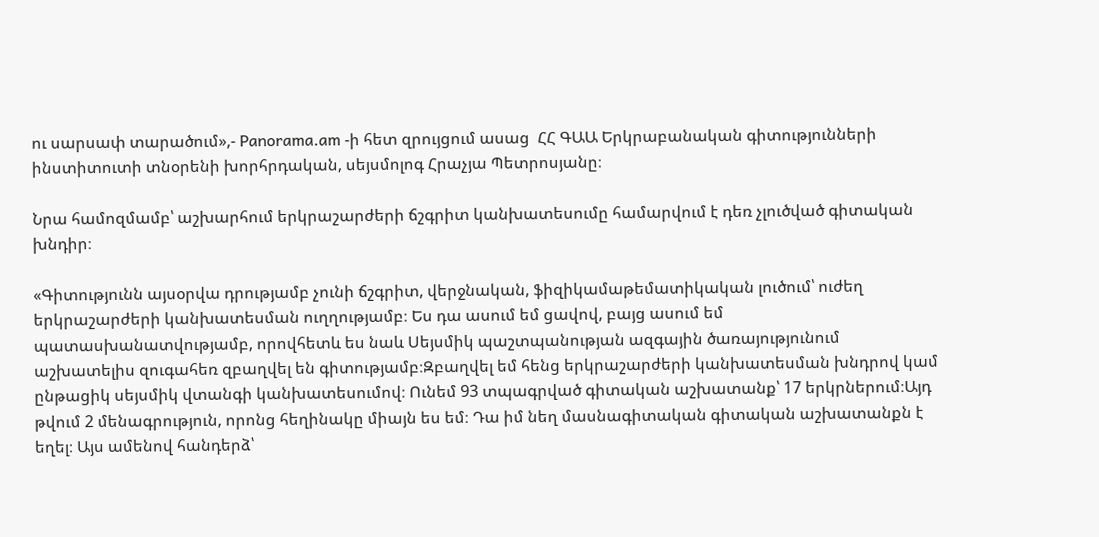ու սարսափ տարածում»,- Panorama.am -ի հետ զրույցում ասաց  ՀՀ ԳԱԱ Երկրաբանական գիտությունների ինստիտուտի տնօրենի խորհրդական, սեյսմոլոգ Հրաչյա Պետրոսյանը։

Նրա համոզմամբ՝ աշխարհում երկրաշարժերի ճշգրիտ կանխատեսումը համարվում է դեռ չլուծված գիտական խնդիր։

«Գիտությունն այսօրվա դրությամբ չունի ճշգրիտ, վերջնական, ֆիզիկամաթեմատիկական լուծում՝ ուժեղ երկրաշարժերի կանխատեսման ուղղությամբ։ Ես դա ասում եմ ցավով, բայց ասում եմ պատասխանատվությամբ, որովհետև ես նաև Սեյսմիկ պաշտպանության ազգային ծառայությունում աշխատելիս զուգահեռ զբաղվել են գիտությամբ։Զբաղվել եմ հենց երկրաշարժերի կանխատեսման խնդրով կամ ընթացիկ սեյսմիկ վտանգի կանխատեսումով։ Ունեմ 93 տպագրված գիտական աշխատանք՝ 17 երկրներում։Այդ թվում 2 մենագրություն, որոնց հեղինակը միայն ես եմ։ Դա իմ նեղ մասնագիտական գիտական աշխատանքն է եղել։ Այս ամենով հանդերձ՝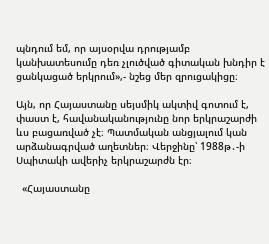պնդում եմ, որ այսօրվա դրությամբ  կանխատեսումը դեռ չլուծված գիտական խնդիր է ցանկացած երկրում»,- նշեց մեր զրուցակիցը։

Այն, որ Հայաստանը սեյսմիկ ակտիվ գոտում է, փաստ է, հավանականությունը նոր երկրաշարժի ևս բացառված չէ։ Պատմական անցյալում կան արձանագրված աղետներ։ Վերջինը՝ 1988թ․-ի Սպիտակի ավերիչ երկրաշարժն էր։

  «Հայաստանը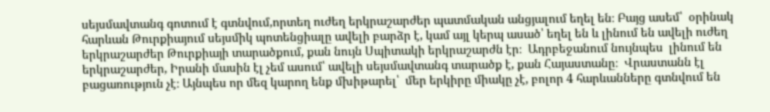սեյսմավտանգ գոտում է գտնվում,որտեղ ուժեղ երկրաշարժեր պատմական անցյալում եղել են։ Բայց ասեմ՝  օրինակ հարևան Թուրքիայում սեյսմիկ պոտենցիալը ավելի բարձր է, կամ այլ կերպ ասած՝ եղել են և լինում են ավելի ուժեղ երկրաշարժեր Թուրքիայի տարածքում, քան նույն Սպիտակի երկրաշարժն էր։  Ադրբեջանում նույնպես  լինում են երկրաշարժեր, Իրանի մասին էլ չեմ ասում՝ ավելի սեյսմավտանգ տարածք է, քան Հայաստանը։  Վրաստանն էլ բացառություն չէ։ Այնպես որ մեզ կարող ենք մխիթարել՝  մեր երկիրը միակը չէ, բոլոր 4 հարևանները գտնվում են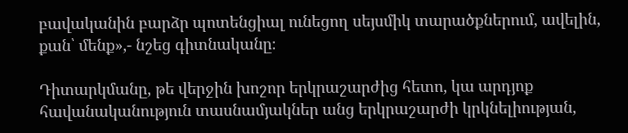բավականին բարձր պոտենցիալ ունեցող սեյսմիկ տարածքներում, ավելին, քան՝ մենք»,- նշեց գիտնականը։

Դիտարկմանը, թե վերջին խոշոր երկրաշարժից հետո, կա արդյոք հավանականություն տասնամյակներ անց երկրաշարժի կրկնելիության,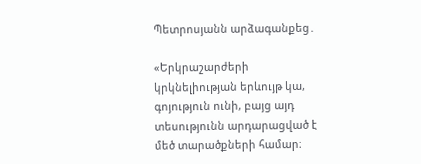Պետրոսյանն արձագանքեց․

«Երկրաշարժերի կրկնելիության երևույթ կա, գոյություն ունի, բայց այդ տեսությունն արդարացված է մեծ տարածքների համար։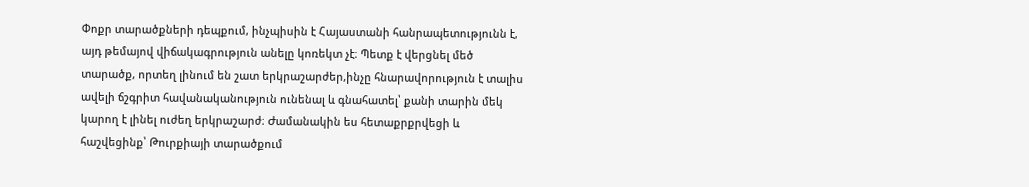Փոքր տարածքների դեպքում, ինչպիսին է Հայաստանի հանրապետությունն է, այդ թեմայով վիճակագրություն անելը կոռեկտ չէ։ Պետք է վերցնել մեծ տարածք, որտեղ լինում են շատ երկրաշարժեր,ինչը հնարավորություն է տալիս ավելի ճշգրիտ հավանականություն ունենալ և գնահատել՝ քանի տարին մեկ կարող է լինել ուժեղ երկրաշարժ։ Ժամանակին ես հետաքրքրվեցի և  հաշվեցինք՝ Թուրքիայի տարածքում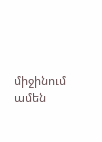միջինում  ամեն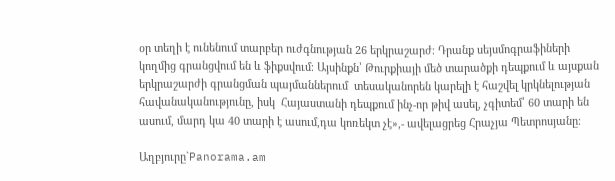օր տեղի է ունենում տարբեր ուժգնության 26 երկրաշարժ։ Դրանք սեյսմոգրաֆիների կողմից գրանցվում են և ֆիքսվում։ Այսինքն՝ Թուրքիայի մեծ տարածքի դեպքում և այսքան երկրաշարժի գրանցման պայմաններում  տեսականորեն կարելի է հաշվել կրկնելության հավանականությունը, իսկ  Հայաստանի դեպքում ինչ-որ թիվ ասել, չգիտեմ՝ 60 տարի են ասում, մարդ կա 40 տարի է ասում,դա կոռեկտ չէ»,- ավելացրեց Հրաչյա Պետրոսյանը։

Աղբյուրը`Panorama.am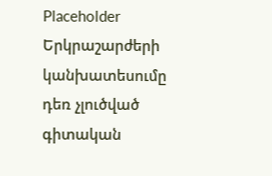Placeholder
Երկրաշարժերի կանխատեսումը դեռ չլուծված գիտական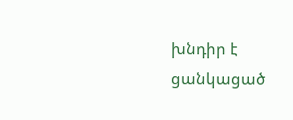խնդիր է ցանկացած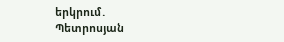երկրում․ Պետրոսյան